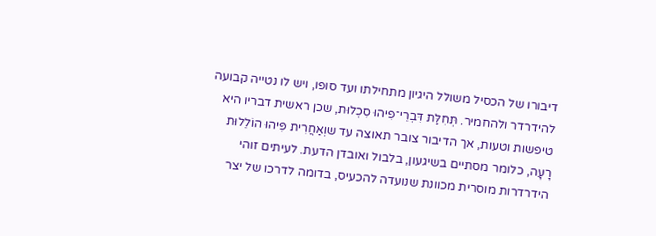דיבורו של הכסיל משולל היגיון מתחילתו ועד סופו, ויש לו נטייה קבועה להידרדר ולהחמיר. תְּחִלַּת דִּבְרֵי־פִיהוּ סִכְלוּת, שכן ראשית דבריו היא טיפשות וטעות, אך הדיבור צובר תאוצה עד שוְאַחֲרִית פִּיהוּ הוֹלֵלוּת רָעָה, כלומר מסתיים בשיגעון, בלבול ואובדן הדעת. לעיתים זוהי הידרדרות מוסרית מכוונת שנועדה להכעיס, בדומה לדרכו של יצר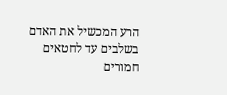הרע המכשיל את האדם בשלבים עד לחטאים חמורים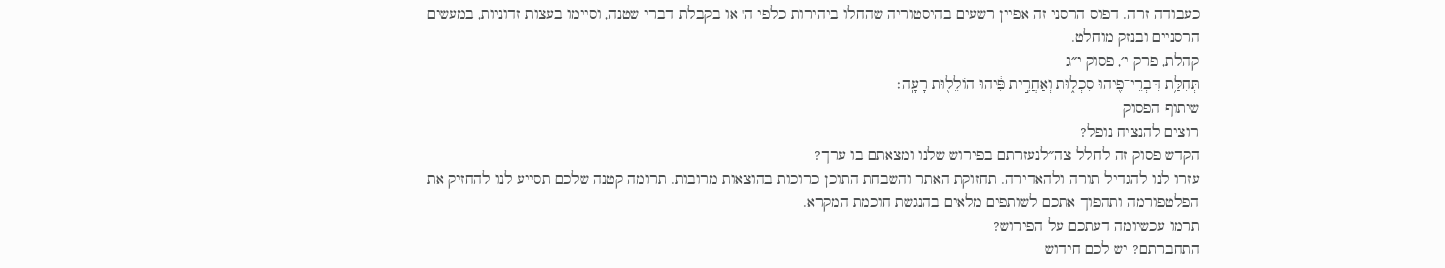כעבודה זרה. דפוס הרסני זה אפיין רשעים בהיסטוריה שהחלו ביהירות כלפי ה' או בקבלת דברי שטנה, וסיימו בעצות זדוניות, במעשים הרסניים ובנזק מוחלט.
קהלת, פרק י׳, פסוק י״ג
תְּחִלַּ֥ת דִּבְרֵי־פִ֖יהוּ סִכְל֑וּת וְאַחֲרִ֣ית פִּ֔יהוּ הוֹלֵל֖וּת רָעָֽה׃
שיתוף הפסוק
רוצים להנציח נופל?
הקדש פסוק זה לחלל צה״לנעזרתם בפירוש שלנו ומצאתם בו ערך?
עזרו לנו להגדיל תורה ולהאדירה. תחזוקת האתר והשבחת התוכן כרוכות בהוצאות מרובות. תרומה קטנה שלכם תסייע לנו להחזיק את הפלטפורמה ותהפוך אתכם לשותפים מלאים בהנגשת חוכמת המקרא.
תרמו עכשיומה דעתכם על הפירוש?
התחברתם? יש לכם חידוש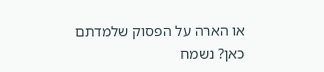או הארה על הפסוק שלמדתם כאן? נשמח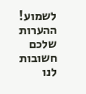לשמוע!
ההערות שלכם חשובות לנו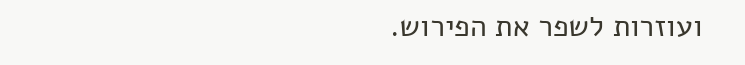ועוזרות לשפר את הפירוש.